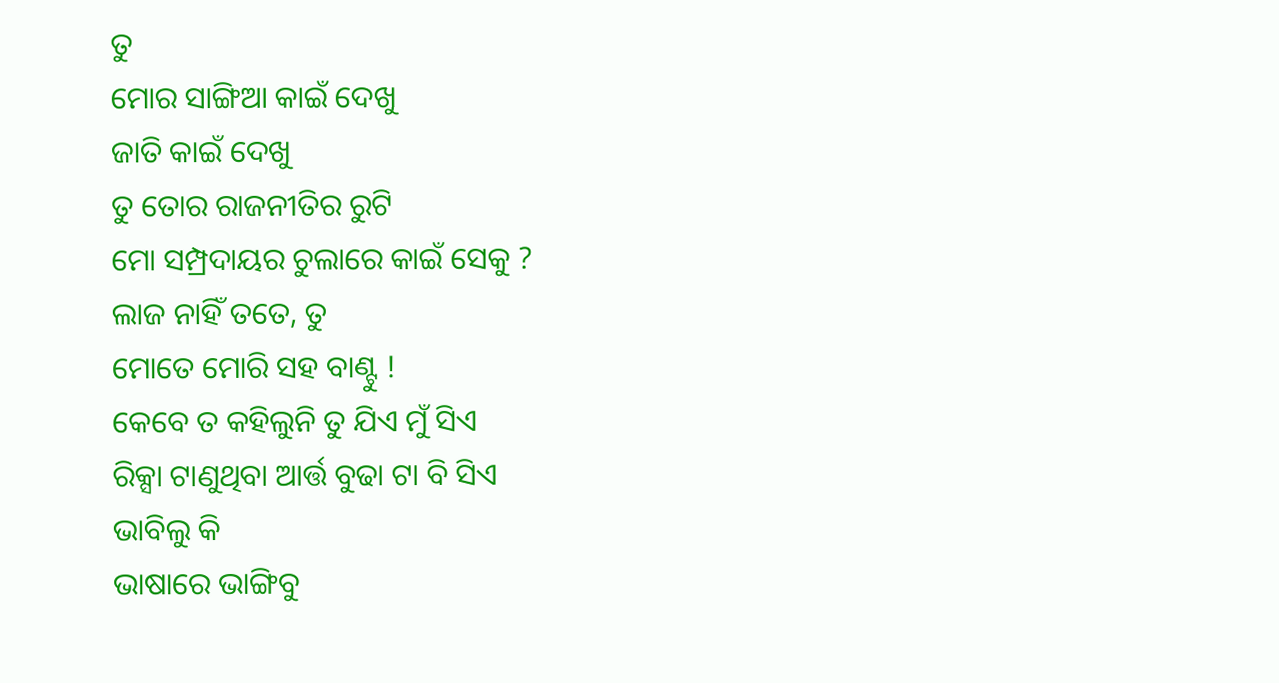ତୁ
ମୋର ସାଙ୍ଗିଆ କାଇଁ ଦେଖୁ
ଜାତି କାଇଁ ଦେଖୁ
ତୁ ତୋର ରାଜନୀତିର ରୁଟି
ମୋ ସମ୍ପ୍ରଦାୟର ଚୁଲାରେ କାଇଁ ସେକୁ ?
ଲାଜ ନାହିଁ ତତେ, ତୁ
ମୋତେ ମୋରି ସହ ବାଣ୍ଟୁ !
କେବେ ତ କହିଲୁନି ତୁ ଯିଏ ମୁଁ ସିଏ
ରିକ୍ସା ଟାଣୁଥିବା ଆର୍ତ୍ତ ବୁଢା ଟା ବି ସିଏ
ଭାବିଲୁ କି
ଭାଷାରେ ଭାଙ୍ଗିବୁ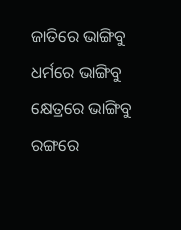ଜାତିରେ ଭାଙ୍ଗିବୁ
ଧର୍ମରେ ଭାଙ୍ଗିବୁ
କ୍ଷେତ୍ରରେ ଭାଙ୍ଗିବୁ
ରଙ୍ଗରେ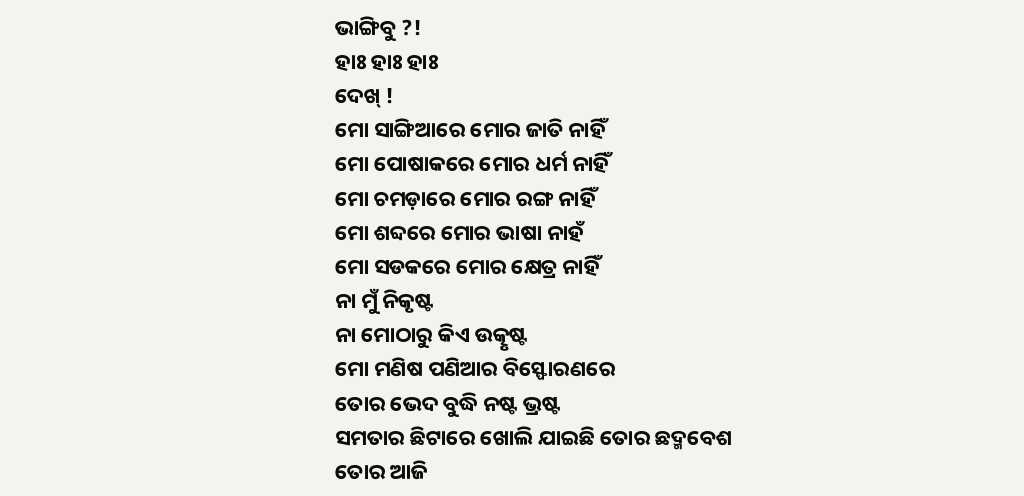ଭାଙ୍ଗିବୁ ?!
ହାଃ ହାଃ ହାଃ
ଦେଖ୍ !
ମୋ ସାଙ୍ଗିଆରେ ମୋର ଜାତି ନାହିଁ
ମୋ ପୋଷାକରେ ମୋର ଧର୍ମ ନାହିଁ
ମୋ ଚମଡ଼ାରେ ମୋର ରଙ୍ଗ ନାହିଁ
ମୋ ଶବ୍ଦରେ ମୋର ଭାଷା ନାହଁ
ମୋ ସଡକରେ ମୋର କ୍ଷେତ୍ର ନାହିଁ
ନା ମୁଁ ନିକୃଷ୍ଟ
ନା ମୋଠାରୁ କିଏ ଉତ୍କୃଷ୍ଟ
ମୋ ମଣିଷ ପଣିଆର ବିସ୍ଫୋରଣରେ
ତୋର ଭେଦ ବୁଦ୍ଧି ନଷ୍ଟ ଭ୍ରଷ୍ଟ
ସମତାର ଛିଟାରେ ଖୋଲି ଯାଇଛି ତୋର ଛଦ୍ମବେଶ
ତୋର ଆଜି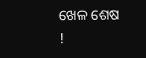ଖେଳ ଶେଷ !